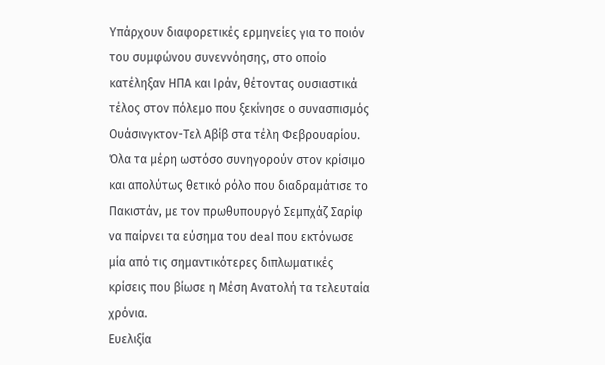Υπάρχουν διαφορετικές ερμηνείες για το ποιόν του συμφώνου συνεννόησης, στο οποίο κατέληξαν ΗΠΑ και Ιράν, θέτοντας ουσιαστικά τέλος στον πόλεμο που ξεκίνησε ο συνασπισμός Ουάσινγκτον-Τελ Αβίβ στα τέλη Φεβρουαρίου.
Όλα τα μέρη ωστόσο συνηγορούν στον κρίσιμο και απολύτως θετικό ρόλο που διαδραμάτισε το Πακιστάν, με τον πρωθυπουργό Σεμπχάζ Σαρίφ να παίρνει τα εύσημα του deal που εκτόνωσε μία από τις σημαντικότερες διπλωματικές κρίσεις που βίωσε η Μέση Ανατολή τα τελευταία χρόνια.
Ευελιξία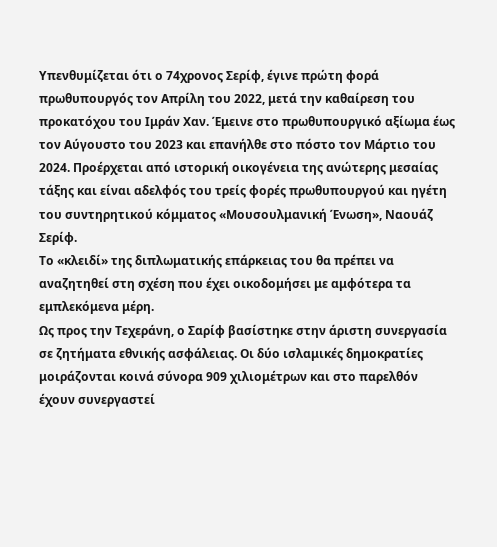Υπενθυμίζεται ότι ο 74χρονος Σερίφ, έγινε πρώτη φορά πρωθυπουργός τον Απρίλη του 2022, μετά την καθαίρεση του προκατόχου του Ιμράν Χαν. Έμεινε στο πρωθυπουργικό αξίωμα έως τον Αύγουστο του 2023 και επανήλθε στο πόστο τον Μάρτιο του 2024. Προέρχεται από ιστορική οικογένεια της ανώτερης μεσαίας τάξης και είναι αδελφός του τρείς φορές πρωθυπουργού και ηγέτη του συντηρητικού κόμματος «Μουσουλμανική Ένωση», Ναουάζ Σερίφ.
Το «κλειδί» της διπλωματικής επάρκειας του θα πρέπει να αναζητηθεί στη σχέση που έχει οικοδομήσει με αμφότερα τα εμπλεκόμενα μέρη.
Ως προς την Τεχεράνη, ο Σαρίφ βασίστηκε στην άριστη συνεργασία σε ζητήματα εθνικής ασφάλειας. Οι δύο ισλαμικές δημοκρατίες μοιράζονται κοινά σύνορα 909 χιλιομέτρων και στο παρελθόν έχουν συνεργαστεί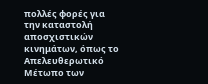πολλές φορές για την καταστολή αποσχιστικών κινημάτων, όπως το Απελευθερωτικό Μέτωπο των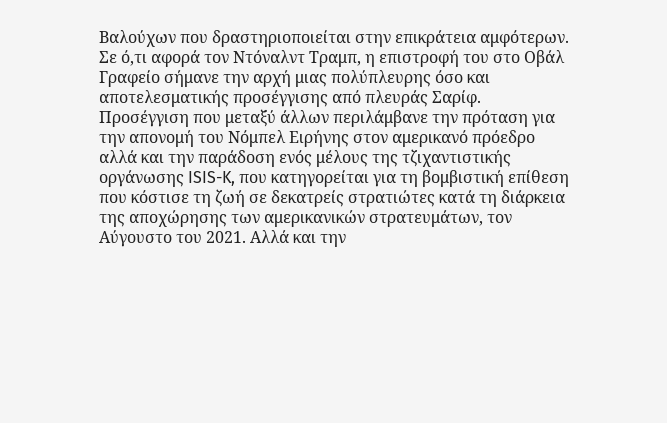Βαλούχων που δραστηριοποιείται στην επικράτεια αμφότερων.
Σε ό,τι αφορά τον Ντόναλντ Τραμπ, η επιστροφή του στο Οβάλ Γραφείο σήμανε την αρχή μιας πολύπλευρης όσο και αποτελεσματικής προσέγγισης από πλευράς Σαρίφ. Προσέγγιση που μεταξύ άλλων περιλάμβανε την πρόταση για την απονομή του Νόμπελ Ειρήνης στον αμερικανό πρόεδρο αλλά και την παράδοση ενός μέλους της τζιχαντιστικής οργάνωσης ISIS-K, που κατηγορείται για τη βομβιστική επίθεση που κόστισε τη ζωή σε δεκατρείς στρατιώτες κατά τη διάρκεια της αποχώρησης των αμερικανικών στρατευμάτων, τον Αύγουστο του 2021. Αλλά και την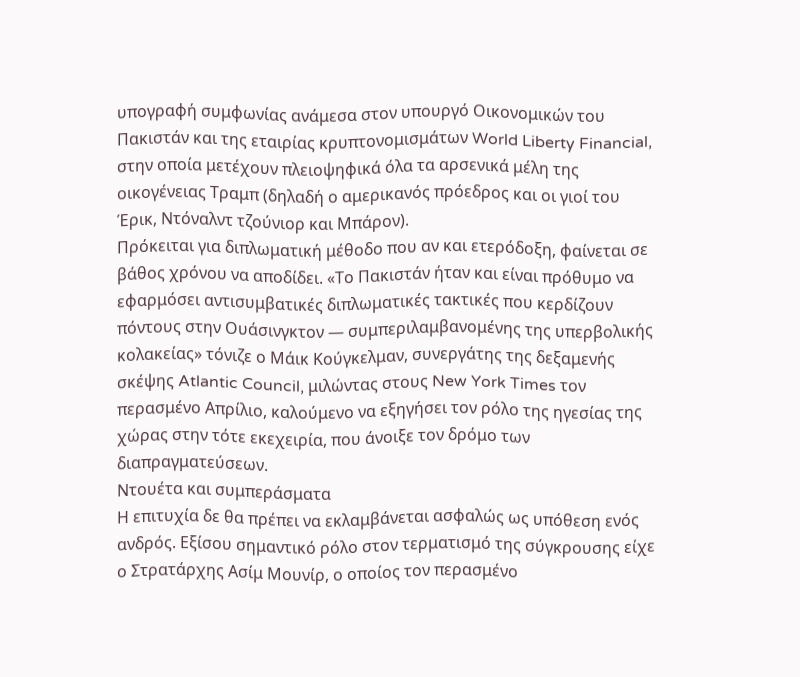υπογραφή συμφωνίας ανάμεσα στον υπουργό Οικονομικών του Πακιστάν και της εταιρίας κρυπτονομισμάτων World Liberty Financial, στην οποία μετέχουν πλειοψηφικά όλα τα αρσενικά μέλη της οικογένειας Τραμπ (δηλαδή ο αμερικανός πρόεδρος και οι γιοί του Έρικ, Ντόναλντ τζούνιορ και Μπάρον).
Πρόκειται για διπλωματική μέθοδο που αν και ετερόδοξη, φαίνεται σε βάθος χρόνου να αποδίδει. «Το Πακιστάν ήταν και είναι πρόθυμο να εφαρμόσει αντισυμβατικές διπλωματικές τακτικές που κερδίζουν πόντους στην Ουάσινγκτον — συμπεριλαμβανομένης της υπερβολικής κολακείας» τόνιζε ο Μάικ Κούγκελμαν, συνεργάτης της δεξαμενής σκέψης Atlantic Council, μιλώντας στους New York Times τον περασμένο Απρίλιο, καλούμενο να εξηγήσει τον ρόλο της ηγεσίας της χώρας στην τότε εκεχειρία, που άνοιξε τον δρόμο των διαπραγματεύσεων.
Ντουέτα και συμπεράσματα
Η επιτυχία δε θα πρέπει να εκλαμβάνεται ασφαλώς ως υπόθεση ενός ανδρός. Εξίσου σημαντικό ρόλο στον τερματισμό της σύγκρουσης είχε ο Στρατάρχης Ασίμ Μουνίρ, ο οποίος τον περασμένο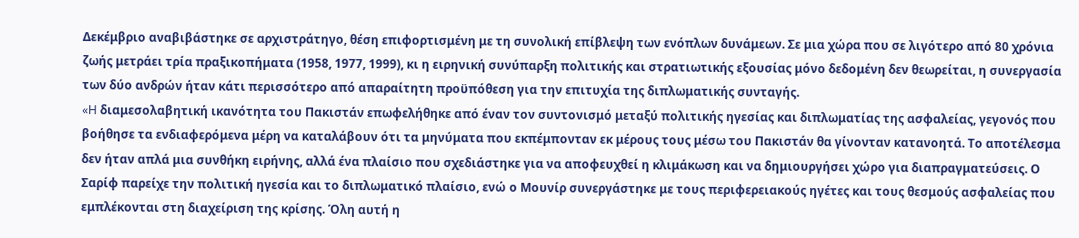Δεκέμβριο αναβιβάστηκε σε αρχιστράτηγο, θέση επιφορτισμένη με τη συνολική επίβλεψη των ενόπλων δυνάμεων. Σε μια χώρα που σε λιγότερο από 80 χρόνια ζωής μετράει τρία πραξικοπήματα (1958, 1977, 1999), κι η ειρηνική συνύπαρξη πολιτικής και στρατιωτικής εξουσίας μόνο δεδομένη δεν θεωρείται, η συνεργασία των δύο ανδρών ήταν κάτι περισσότερο από απαραίτητη προϋπόθεση για την επιτυχία της διπλωματικής συνταγής.
«H διαμεσολαβητική ικανότητα του Πακιστάν επωφελήθηκε από έναν τον συντονισμό μεταξύ πολιτικής ηγεσίας και διπλωματίας της ασφαλείας, γεγονός που βοήθησε τα ενδιαφερόμενα μέρη να καταλάβουν ότι τα μηνύματα που εκπέμπονταν εκ μέρους τους μέσω του Πακιστάν θα γίνονταν κατανοητά. Το αποτέλεσμα δεν ήταν απλά μια συνθήκη ειρήνης, αλλά ένα πλαίσιο που σχεδιάστηκε για να αποφευχθεί η κλιμάκωση και να δημιουργήσει χώρο για διαπραγματεύσεις. Ο Σαρίφ παρείχε την πολιτική ηγεσία και το διπλωματικό πλαίσιο, ενώ ο Μουνίρ συνεργάστηκε με τους περιφερειακούς ηγέτες και τους θεσμούς ασφαλείας που εμπλέκονται στη διαχείριση της κρίσης. Όλη αυτή η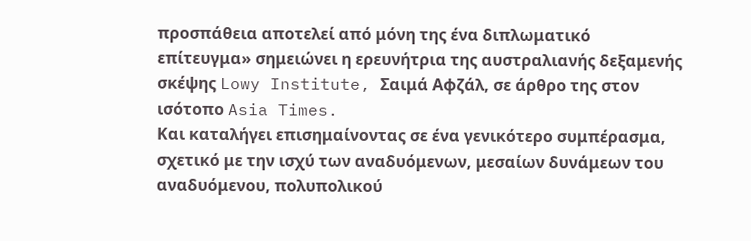προσπάθεια αποτελεί από μόνη της ένα διπλωματικό επίτευγμα» σημειώνει η ερευνήτρια της αυστραλιανής δεξαμενής σκέψης Lowy Institute, Σαιμά Αφζάλ, σε άρθρο της στον ισότοπο Asia Times.
Και καταλήγει επισημαίνοντας σε ένα γενικότερο συμπέρασμα, σχετικό με την ισχύ των αναδυόμενων, μεσαίων δυνάμεων του αναδυόμενου, πολυπολικού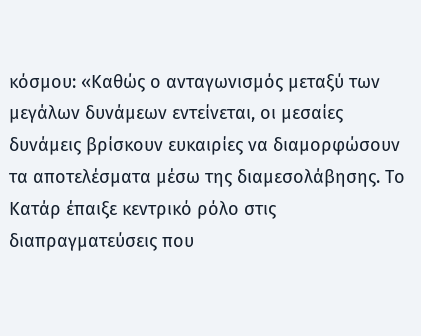κόσμου: «Καθώς ο ανταγωνισμός μεταξύ των μεγάλων δυνάμεων εντείνεται, οι μεσαίες δυνάμεις βρίσκουν ευκαιρίες να διαμορφώσουν τα αποτελέσματα μέσω της διαμεσολάβησης. Το Κατάρ έπαιξε κεντρικό ρόλο στις διαπραγματεύσεις που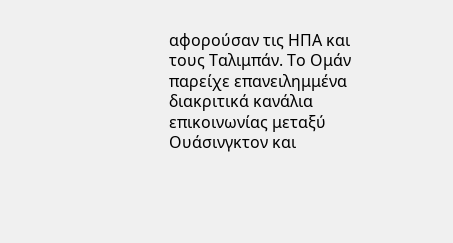αφορούσαν τις ΗΠΑ και τους Ταλιμπάν. Το Ομάν παρείχε επανειλημμένα διακριτικά κανάλια επικοινωνίας μεταξύ Ουάσινγκτον και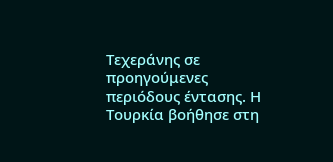Τεχεράνης σε προηγούμενες περιόδους έντασης. Η Τουρκία βοήθησε στη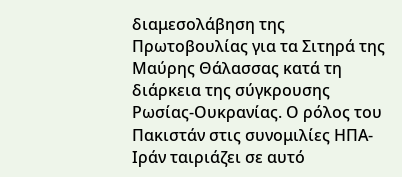διαμεσολάβηση της Πρωτοβουλίας για τα Σιτηρά της Μαύρης Θάλασσας κατά τη διάρκεια της σύγκρουσης Ρωσίας-Ουκρανίας. Ο ρόλος του Πακιστάν στις συνομιλίες ΗΠΑ-Ιράν ταιριάζει σε αυτό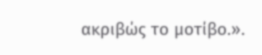ακριβώς το μοτίβο.».